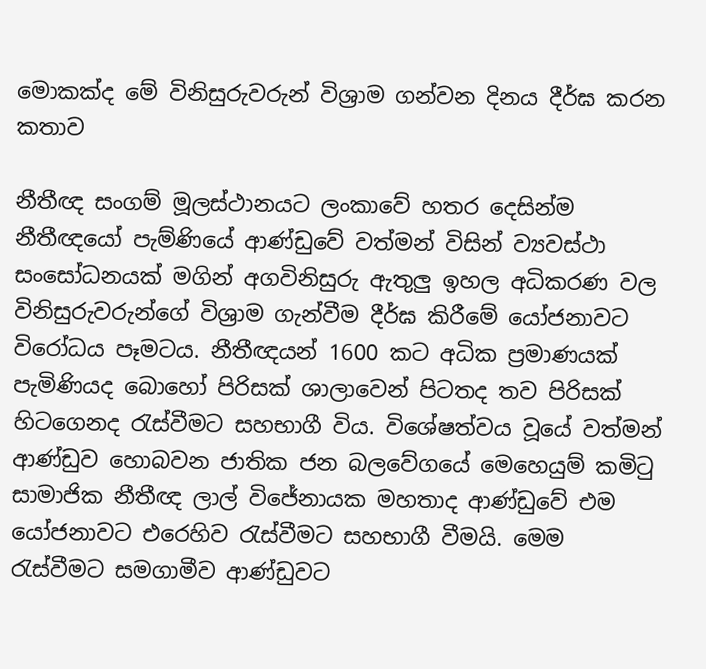මොකක්ද මේ විනිසුරුවරුන් විශ්‍රාම ගන්වන දිනය දීර්ඝ කරන කතාව

නීතීඥ සංගම් මූලස්ථානයට ලංකාවේ හතර දෙසින්ම නීතීඥයෝ පැම්ණියේ ආණ්ඩුවේ වත්මන් විසින් ව්‍යවස්ථා සංසෝධනයක් මගින් අගවිනිසුරු ඇතුලු ඉහල අධිකරණ වල විනිසුරුවරුන්ගේ විශ්‍රාම ගැන්වීම දීර්ඝ කිරීමේ යෝජනාවට විරෝධය පෑමටය. නීතීඥයන් 1600 කට අධික ප්‍රමාණයක් පැමිණියද බොහෝ පිරිසක් ශාලාවෙන් පිටතද තව පිරිසක් හිටගෙනද රැස්වීමට සහභාගී විය. විශේෂත්වය වූයේ වත්මන් ආණ්ඩුව හොබවන ජාතික ජන බලවේගයේ මෙහෙයුම් කමිටු සාමාජික නීතීඥ ලාල් විජේනායක මහතාද ආණ්ඩුවේ එම යෝජනාවට එරෙහිව රැස්වීමට සහභාගී වීමයි. මෙම රැස්වීමට සමගාමීව ආණ්ඩුවට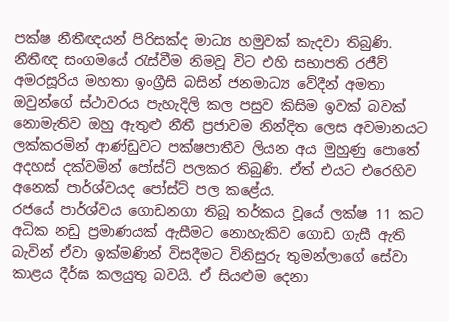පක්ෂ නීතීඥයන් පිරිසක්ද මාධ්‍ය හමුවක් කැදවා තිබුණි.
නීතීඥ සංගමයේ රැස්වීම නිමවූ විට එහි සභාපති රජීව් අමරසූරිය මහතා ඉංග්‍රීසි බසින් ජනමාධ්‍ය වේදීන් අමතා ඔවුන්ගේ ස්ථාවරය පැහැදිලි කල පසුව කිසිම ඉවක් බවක් නොමැතිව ඔහු ඇතුළු නීතී ප්‍රජාවම නින්දිත ලෙස අවමානයට ලක්කරමින් ආණ්ඩුවට පක්ෂපාතීව ලියන අය මුහුණු පොතේ අදහස් දක්වමින් පෝස්ට් පලකර තිබුණි. ඒත් එයට එරෙහිව අනෙක් පාර්ශ්වයද පෝස්ට් පල කළේය.
රජයේ පාර්ශ්වය ගොඩනගා තිබූ තර්කය වූයේ ලක්ෂ 11 කට අධික නඩු ප්‍රමාණයක් ඇසීමට නොහැකිව ගොඩ ගැසී ඇති බැවින් ඒවා ඉක්මණින් විසදීමට විනිසුරු තුමන්ලාගේ සේවා කාළය දීර්ඝ කලයුතු බවයි. ඒ සියළුම දෙනා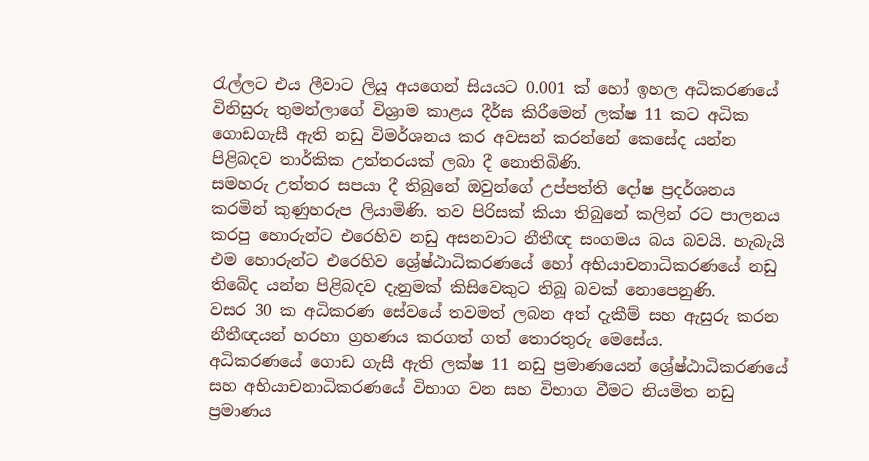රැල්ලට එය ලීවාට ලියූ අයගෙන් සියයට 0.001 ක් හෝ ඉහල අධිකරණයේ විනිසුරු තුමන්ලාගේ විශ්‍රාම කාළය දීර්ඝ කිරීමෙන් ලක්ෂ 11 කට අධික ගොඩගැසී ඇති නඩු විමර්ශනය කර අවසන් කරන්නේ කෙසේද යන්න පිළිබදව තාර්කික උත්තරයක් ලබා දී නොතිබිණි.
සමහරු උත්තර සපයා දී තිබුනේ ඔවුන්ගේ උප්පත්ති දෝෂ ප්‍රදර්ශනය කරමින් කුණුහරුප ලියාමිණි. තව පිරිසක් කියා තිබුනේ කලින් රට පාලනය කරපු හොරුන්ට එරෙහිව නඩු අසනවාට නීතීඥ සංගමය බය බවයි. හැබැයි එම හොරුන්ට එරෙහිව ශ්‍රේෂ්ඨාධිකරණයේ හෝ අභියාචනාධිකරණයේ නඩු තිබේද යන්න පිළිබදව දැනුමක් කිසිවෙකුට තිබූ බවක් නොපෙනුණි.
වසර 30 ක අධිකරණ සේවයේ තවමත් ලබන අත් දැකීම් සහ ඇසුරු කරන නීතීඥයන් හරහා ග්‍රහණය කරගත් ගත් තොරතුරු මෙසේය.
අධිකරණයේ ගොඩ ගැසී ඇති ලක්ෂ 11 නඩු ප්‍රමාණයෙන් ශ්‍රේෂ්ඨාධිකරණයේ සහ අභියාචනාධිකරණයේ විභාග වන සහ විභාග වීමට නියමිත නඩු ප්‍රමාණය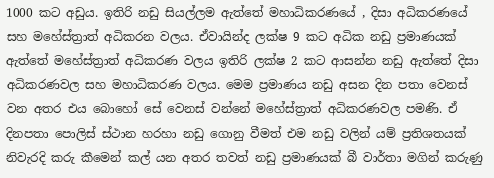1000 කට අඩුය. ඉතිරි නඩු සියල්ලම ඇත්තේ මහාධිකරණයේ , දිසා අධිකරණයේ සහ මහේස්ත්‍රාත් අධිකරන වලය. ඒවායින්ද ලක්ෂ 9 කට අධික නඩු ප්‍රමාණයක් ඇත්තේ මහේස්ත්‍රාත් අධිකරණ වලය ඉතිරි ලක්ෂ 2 කට ආසන්න නඩු ඇත්තේ දිසා අධිකරණවල සහ මහාධිකරණ වලය. මෙම ප්‍රමාණය නඩු අසන දින පතා වෙනස් වන අතර එය බොහෝ සේ වෙනස් වන්නේ මහේස්ත්‍රාත් අධිකරණවල පමණි. ඒ දිනපතා පොලිස් ස්ථාන හරහා නඩු ගොනු වීමත් එම නඩු වලින් යම් ප්‍රතිශතයක් නිවැරදි කරු කීමෙන් කල් යන අතර තවත් නඩු ප්‍රමාණයක් බී වාර්තා මගින් කරුණු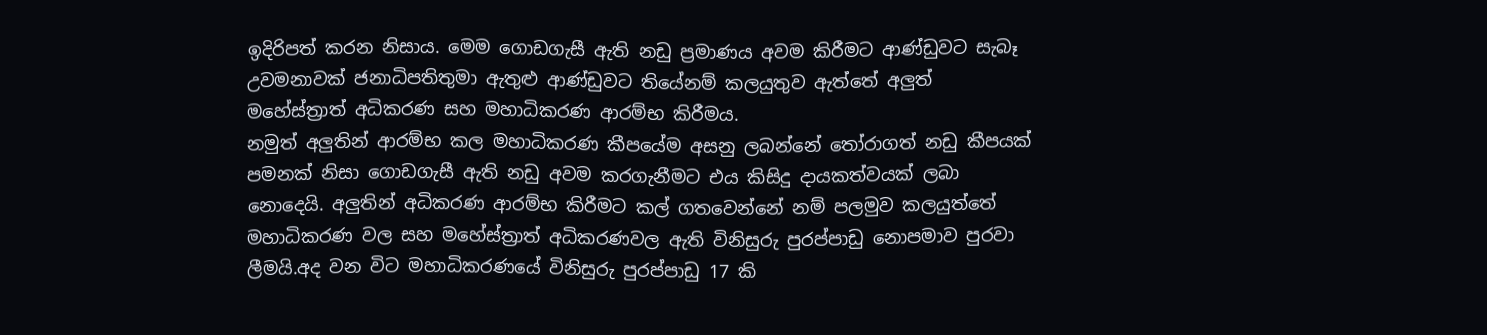ඉදිරිපත් කරන නිසාය. මෙම ගොඩගැසී ඇති නඩු ප්‍රමාණය අවම කිරීමට ආණ්ඩුවට සැබෑ උවමනාවක් ජනාධිපතිතුමා ඇතුළු ආණ්ඩුවට තියේනම් කලයුතුව ඇත්තේ අලුත් මහේස්ත්‍රාත් අධිකරණ සහ මහාධිකරණ ආරම්භ කිරීමය.
නමුත් අලුතින් ආරම්භ කල මහාධිකරණ කීපයේම අසනු ලබන්නේ තෝරාගත් නඩු කීපයක් පමනක් නිසා ගොඩගැසී ඇති නඩු අවම කරගැනීමට එය කිසිදු දායකත්වයක් ලබා නොදෙයි. අලුතින් අධිකරණ ආරම්භ කිරීමට කල් ගතවෙන්නේ නම් පලමුව කලයුත්තේ මහාධිකරණ වල සහ මහේස්ත්‍රාත් අධිකරණවල ඇති විනිසුරු පුරප්පාඩු නොපමාව පුරවා ලීමයි.අද වන විට මහාධිකරණයේ විනිසුරු පුරප්පාඩු 17 කි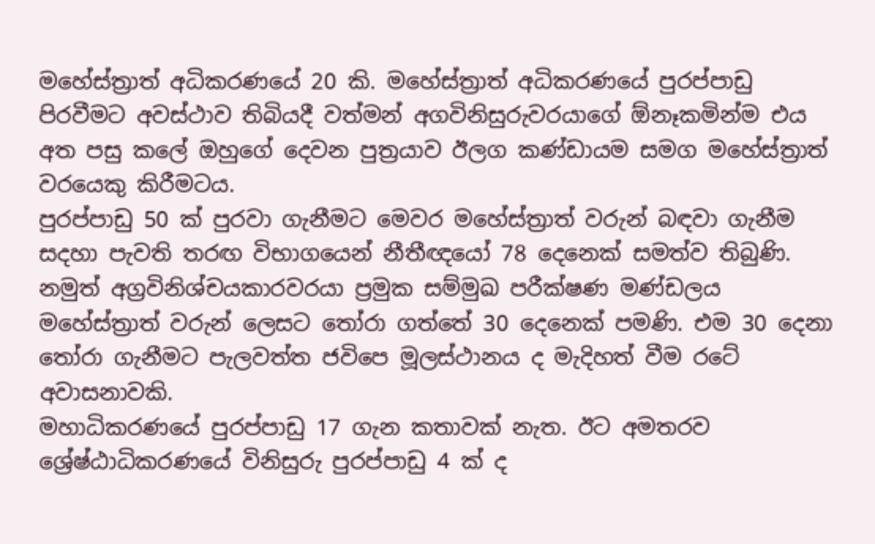මහේස්ත්‍රාත් අධිකරණයේ 20 කි. මහේස්ත්‍රාත් අධිකරණයේ පුරප්පාඩු පිරවීමට අවස්ථාව තිබියදී වත්මන් අගවිනිසුරුවරයාගේ ඕනෑකමින්ම එය අත පසු කලේ ඔහුගේ දෙවන පුත්‍රයාව ඊලග කණ්ඩායම සමග මහේස්ත්‍රාත් වරයෙකු කිරීමටය.
පුරප්පාඩු 50 ක් පුරවා ගැනීමට මෙවර මහේස්ත්‍රාත් වරුන් බඳවා ගැනීම සදහා පැවති තරඟ විභාගයෙන් නීතීඥයෝ 78 දෙනෙක් සමත්ව තිබුණි. නමුත් අග්‍රවිනිශ්චයකාරවරයා ප්‍රමුක සම්මුඛ පරීක්ෂණ මණ්ඩලය මහේස්ත්‍රාත් වරුන් ලෙසට තෝරා ගත්තේ 30 දෙනෙක් පමණි. එම 30 දෙනා තෝරා ගැනීමට පැලවත්ත ජවිපෙ මූලස්ථානය ද මැදිහත් වීම රටේ අවාසනාවකි.
මහාධිකරණයේ පුරප්පාඩු 17 ගැන කතාවක් නැත. ඊට අමතරව ශ්‍රේෂ්ඨාධිකරණයේ විනිසුරු පුරප්පාඩු 4 ක් ද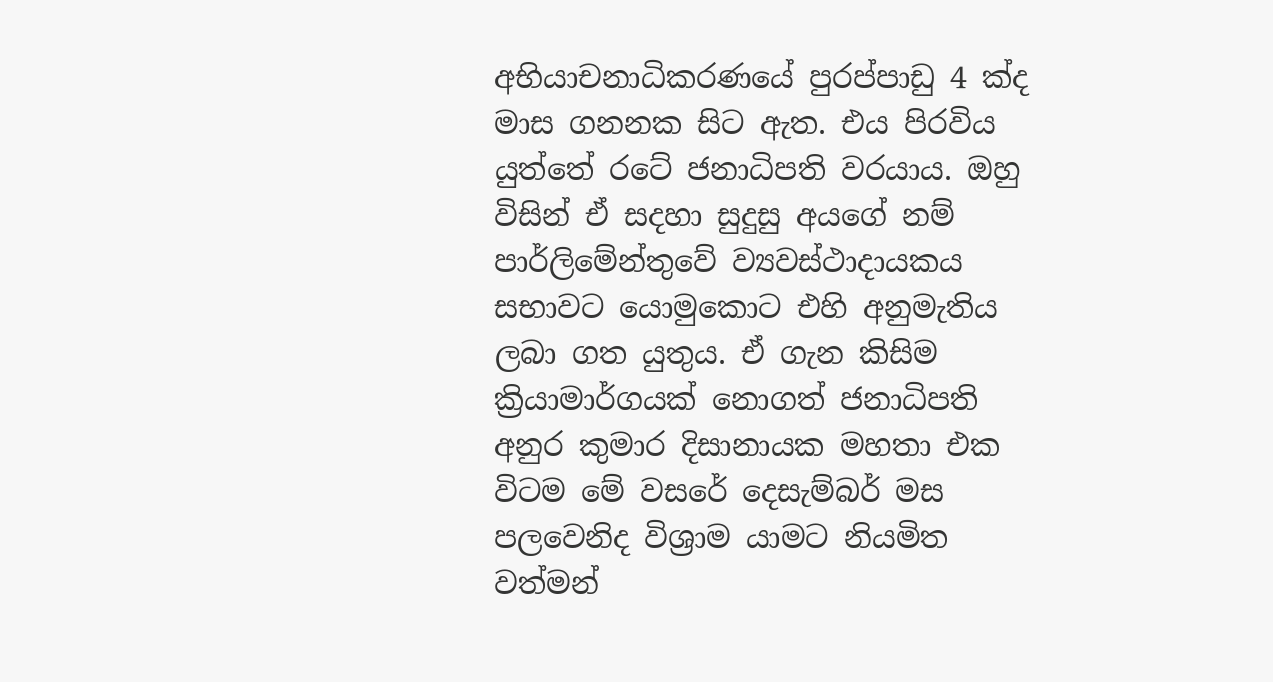අභියාචනාධිකරණයේ පුරප්පාඩු 4 ක්ද මාස ගනනක සිට ඇත. එය පිරවිය යුත්තේ රටේ ජනාධිපති වරයාය. ඔහු විසින් ඒ සදහා සුදුසු අයගේ නම් පාර්ලිමේන්තුවේ ව්‍යවස්ථාදායකය සභාවට යොමුකොට එහි අනුමැතිය ලබා ගත යුතුය. ඒ ගැන කිසිම ක්‍රියාමාර්ගයක් නොගත් ජනාධිපති අනුර කුමාර දිසානායක මහතා එක විටම මේ වසරේ දෙසැම්බර් මස පලවෙනිද විශ්‍රාම යාමට නියමිත වත්මන්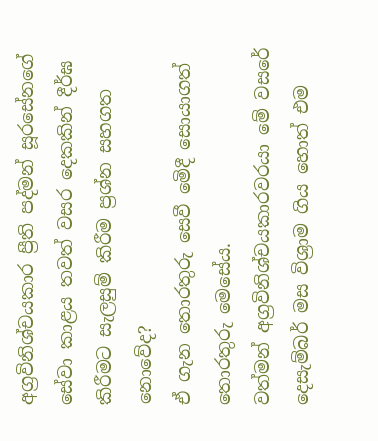අග්‍රවිනිශ්චයකාර ප්‍රීති පද්මන් සූරසේනගේ සේවා කාළය තවත් වසර දෙකකින් දීර්ඝ කිරීමට සැලසුම් කිරීම ප්‍රශ්න සහගත නොවේද?
ඒ ගැන තොරතුරු සෙවී මෙිදී සොයාගත් තොරතුරු මෙසේය.
වත්මන් අග්‍රවිනිශ්චයකාරවරයා මේ වසරේ දෙසැම්බර් මස විශ්‍රාම ගිය හොත් එම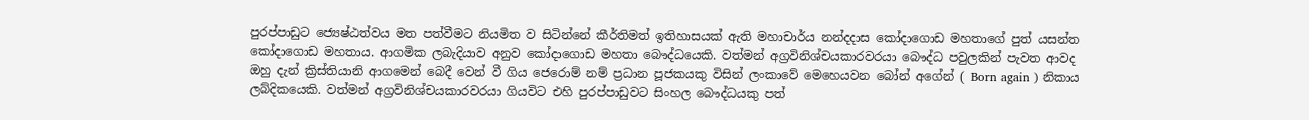පුරප්පාඩුට ජ්‍යෙෂ්ඨත්වය මත පත්වීමට නියමිත ව සිටින්නේ කීර්තිමත් ඉතිහාසයක් ඇති මහාචාර්ය නන්දදාස කෝදාගොඩ මහතාගේ පුත් යසන්ත කෝදාගොඩ මහතාය. ආගමික ලබැදියාව අනුව කෝදාගොඩ මහතා බෞද්ධයෙකි. වත්මන් අග්‍රවිනිශ්චයකාරවරයා බෞද්ධ පවුලකින් පැවත ආවද ඔහු දැන් ක්‍රිස්තියානි ආගමෙන් බෙදී වෙන් වී ගිය ජෙරොම් නම් ප්‍රධාන පූජකයකු විසින් ලංකාවේ මෙහෙයවන බෝන් අගේන් ( Born again ) නිකාය ලබ්දිකයෙකි. වත්මන් අග්‍රවිනිශ්චයකාරවරයා ගියවිට එහි පුරප්පාඩුවට සිංහල බෞද්ධයකු පත්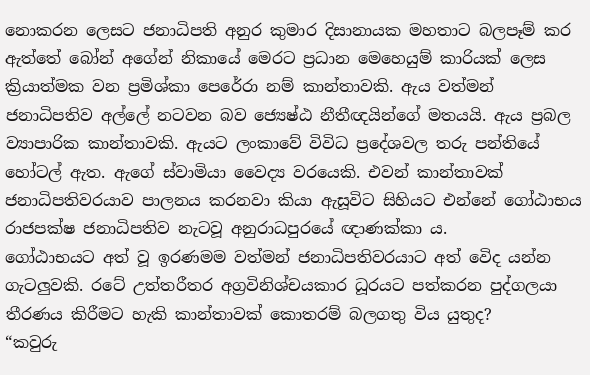නොකරන ලෙසට ජනාධිපති අනුර කුමාර දිසානායක මහතාට බලපෑම් කර ඇත්තේ බෝන් අගේන් නිකායේ මෙරට ප්‍රධාන මෙහෙයුම් කාරියක් ලෙස ක්‍රියාත්මක වන ප්‍රමිශ්කා පෙරේරා නම් කාන්තාවකි. ඇය වත්මන් ජනාධිපතිව අල්ලේ නටවන බව ජ්‍යෙෂ්ඨ නීතීඥයින්ගේ මතයයි. ඇය ප්‍රබල ව්‍යාපාරික කාන්තාවකි. ඇයට ලංකාවේ විවිධ ප්‍රදේශවල තරු පන්තියේ හෝටල් ඇත. ඇගේ ස්වාමියා වෛද්‍ය වරයෙකි. එවන් කාන්තාවක් ජනාධිපතිවරයාව පාලනය කරනවා කියා ඇසූවිට සිහියට එන්නේ ගෝඨාභය රාජපක්ෂ ජනාධිපතිව නැටවූ අනුරාධපුරයේ ඥාණක්කා ය.
ගෝඨාභයට අත් වූ ඉරණමම වත්මන් ජනාධිපතිවරයාට අත් වෙිද යන්න ගැටලුවකි. රටේ උත්තරීතර අග්‍රවිනිශ්චයකාර ධූරයට පත්කරන පුද්ගලයා තීරණය කිරීමට හැකි කාන්තාවක් කොතරම් බලගතු විය යුතුද?
“කවුරු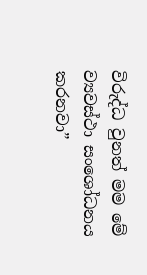විරුද්ධ වුනත් මම මේ ව්‍යවස්ථා සංශෝධනය කරනවා”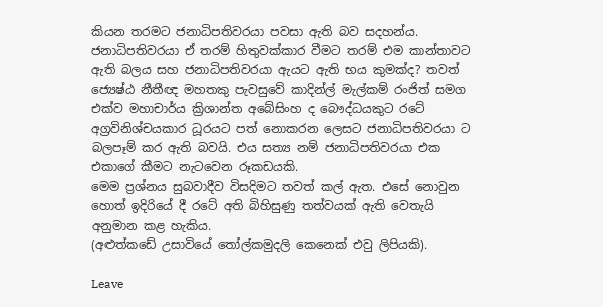කියන තරමට ජනාධිපතිවරයා පවසා ඇති බව සදහන්ය.
ජනාධිපතිවරයා ඒ තරම් හිතුවක්කාර වීමට තරම් එම කාන්තාවට ඇති බලය සහ ජනාධිපතිවරයා ඇයට ඇති භය කුමක්ද? තවත් ජ්‍යෙෂ්ඨ නීතීඥ මහතකු පැවසුවේ කාදින්ල් මැල්කම් රංජිත් සමග එක්ව මහාචාර්ය ක්‍රිශාන්ත අබේසිංහ ද බෞද්ධයකුට රටේ අග්‍රවිනිශ්චයකාර ධූරයට පත් නොකරන ලෙසට ජනාධිපතිවරයා ට බලපෑම් කර ඇති බවයි. එය සත්‍ය නම් ජනාධිපතිවරයා එක එකාගේ කීමට නැටවෙන රූකඩයකි.
මෙම ප්‍රශ්නය සුබවාදීව විසදිමට තවත් කල් ඇත. එසේ නොවුන හොත් ඉදිරියේ දී රටේ අති බිහිසුණු තත්වයක් ඇති වෙතැයි අනුමාන කළ හැකිය.
(අළුත්කඩේ උසාවියේ තෝල්කමුදලි කෙනෙක් එවු ලිපියකි).

Leave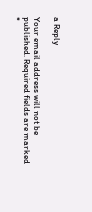a Reply

Your email address will not be published. Required fields are marked *